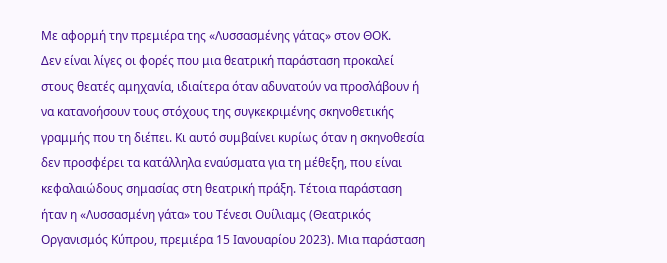Με αφορμή την πρεμιέρα της «Λυσσασμένης γάτας» στον ΘΟΚ.
Δεν είναι λίγες οι φορές που μια θεατρική παράσταση προκαλεί στους θεατές αμηχανία, ιδιαίτερα όταν αδυνατούν να προσλάβουν ή να κατανοήσουν τους στόχους της συγκεκριμένης σκηνοθετικής γραμμής που τη διέπει. Κι αυτό συμβαίνει κυρίως όταν η σκηνοθεσία δεν προσφέρει τα κατάλληλα εναύσματα για τη μέθεξη, που είναι κεφαλαιώδους σημασίας στη θεατρική πράξη. Τέτοια παράσταση ήταν η «Λυσσασμένη γάτα» του Τένεσι Ουίλιαμς (Θεατρικός Οργανισμός Κύπρου, πρεμιέρα 15 Ιανουαρίου 2023). Μια παράσταση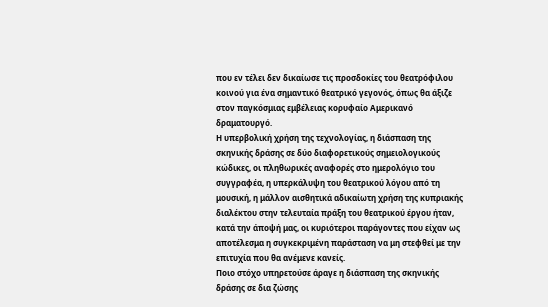που εν τέλει δεν δικαίωσε τις προσδοκίες του θεατρόφιλου κοινού για ένα σημαντικό θεατρικό γεγονός, όπως θα άξιζε στον παγκόσμιας εμβέλειας κορυφαίο Αμερικανό δραματουργό.
Η υπερβολική χρήση της τεχνολογίας, η διάσπαση της σκηνικής δράσης σε δύο διαφορετικούς σημειολογικούς κώδικες, οι πληθωρικές αναφορές στο ημερολόγιο του συγγραφέα, η υπερκάλυψη του θεατρικού λόγου από τη μουσική, η μάλλον αισθητικά αδικαίωτη χρήση της κυπριακής διαλέκτου στην τελευταία πράξη του θεατρικού έργου ήταν, κατά την άποψή μας, οι κυριότεροι παράγοντες που είχαν ως αποτέλεσμα η συγκεκριμένη παράσταση να μη στεφθεί με την επιτυχία που θα ανέμενε κανείς.
Ποιο στόχο υπηρετούσε άραγε η διάσπαση της σκηνικής δράσης σε δια ζώσης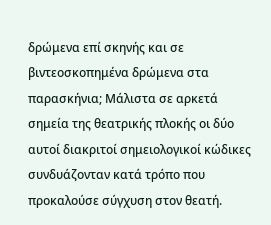δρώμενα επί σκηνής και σε βιντεοσκοπημένα δρώμενα στα παρασκήνια; Μάλιστα σε αρκετά σημεία της θεατρικής πλοκής οι δύο αυτοί διακριτοί σημειολογικοί κώδικες συνδυάζονταν κατά τρόπο που προκαλούσε σύγχυση στον θεατή.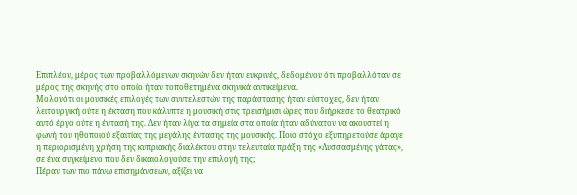Επιπλέον, μέρος των προβαλλόμενων σκηνών δεν ήταν ευκρινές, δεδομένου ότι προβαλλόταν σε μέρος της σκηνής στο οποίο ήταν τοποθετημένα σκηνικά αντικείμενα.
Μολονότι οι μουσικές επιλογές των συντελεστών της παράστασης ήταν εύστοχες, δεν ήταν λειτουργική ούτε η έκταση που κάλυπτε η μουσική στις τρεισήμισι ώρες που διήρκεσε το θεατρικό αυτό έργο ούτε η έντασή της. Δεν ήταν λίγα τα σημεία στα οποία ήταν αδύνατον να ακουστεί η φωνή του ηθοποιού εξαιτίας της μεγάλης έντασης της μουσικής. Ποιο στόχο εξυπηρετούσε άραγε η περιορισμένη χρήση της κυπριακής διαλέκτου στην τελευταία πράξη της «Λυσσασμένης γάτας», σε ένα συγκείμενο που δεν δικαιολογούσε την επιλογή της;
Πέραν των πιο πάνω επισημάνσεων, αξίζει να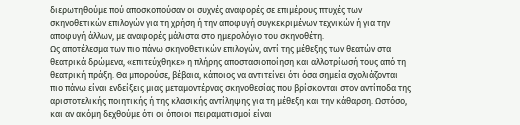διερωτηθούμε πού αποσκοπούσαν οι συχνές αναφορές σε επιμέρους πτυχές των σκηνοθετικών επιλογών για τη χρήση ή την αποφυγή συγκεκριμένων τεχνικών ή για την αποφυγή άλλων, με αναφορές μάλιστα στο ημερολόγιο του σκηνοθέτη.
Ως αποτέλεσμα των πιο πάνω σκηνοθετικών επιλογών, αντί της μέθεξης των θεατών στα θεατρικά δρώμενα, «επιτεύχθηκε» η πλήρης αποστασιοποίηση και αλλοτρίωσή τους από τη θεατρική πράξη. Θα μπορούσε, βέβαια, κάποιος να αντιτείνει ότι όσα σημεία σχολιάζονται πιο πάνω είναι ενδείξεις μιας μεταμοντέρνας σκηνοθεσίας που βρίσκονται στον αντίποδα της αριστοτελικής ποιητικής ή της κλασικής αντίληψης για τη μέθεξη και την κάθαρση. Ωστόσο, και αν ακόμη δεχθούμε ότι οι όποιοι πειραματισμοί είναι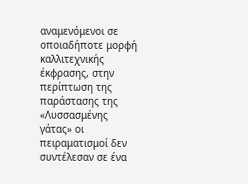αναμενόμενοι σε οποιαδήποτε μορφή καλλιτεχνικής έκφρασης, στην περίπτωση της παράστασης της «Λυσσασμένης γάτας» οι πειραματισμοί δεν συντέλεσαν σε ένα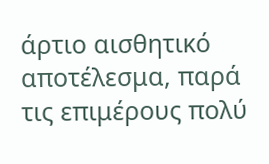άρτιο αισθητικό αποτέλεσμα, παρά τις επιμέρους πολύ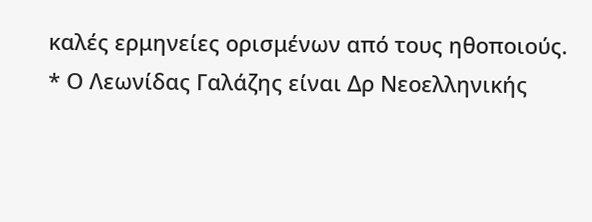καλές ερμηνείες ορισμένων από τους ηθοποιούς.
* Ο Λεωνίδας Γαλάζης είναι Δρ Νεοελληνικής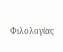Φιλολογίας